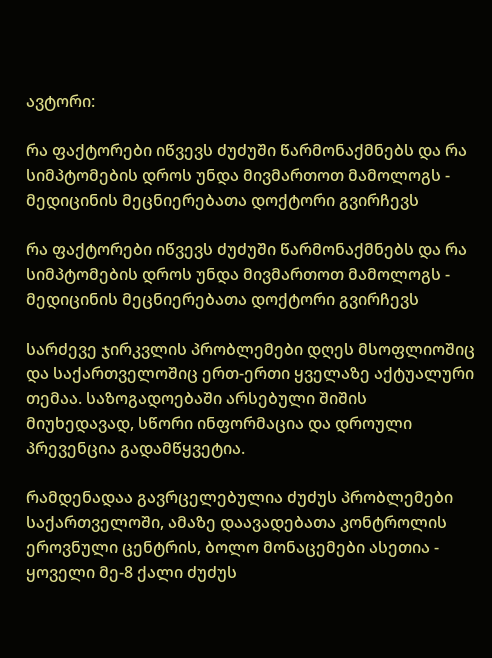ავტორი:

რა ფაქტორები იწვევს ძუძუში წარმონაქმნებს და რა სიმპტომების დროს უნდა მივმართოთ მამოლოგს - მედიცინის მეცნიერებათა დოქტორი გვირჩევს

რა ფაქტორები იწვევს ძუძუში წარმონაქმნებს და რა სიმპტომების დროს უნდა მივმართოთ მამოლოგს - მედიცინის მეცნიერებათა დოქტორი გვირჩევს

სარძევე ჯირკვლის პრობლემები დღეს მსოფლიოშიც და საქართველოშიც ერთ-ერთი ყველაზე აქტუალური თემაა. საზოგადოებაში არსებული შიშის მიუხედავად, სწორი ინფორმაცია და დროული პრევენცია გადამწყვეტია.

რამდენადაა გავრცელებულია ძუძუს პრობლემები საქართველოში, ამაზე დაავადებათა კონტროლის ეროვნული ცენტრის, ბოლო მონაცემები ასეთია - ყოველი მე-8 ქალი ძუძუს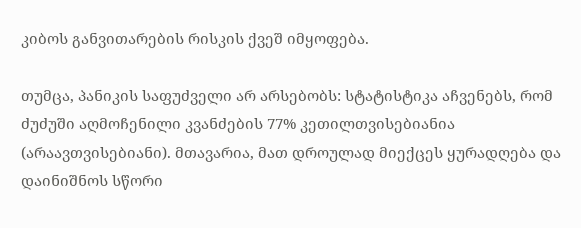კიბოს განვითარების რისკის ქვეშ იმყოფება.

თუმცა, პანიკის საფუძველი არ არსებობს: სტატისტიკა აჩვენებს, რომ ძუძუში აღმოჩენილი კვანძების 77% კეთილთვისებიანია (არაავთვისებიანი). მთავარია, მათ დროულად მიექცეს ყურადღება და დაინიშნოს სწორი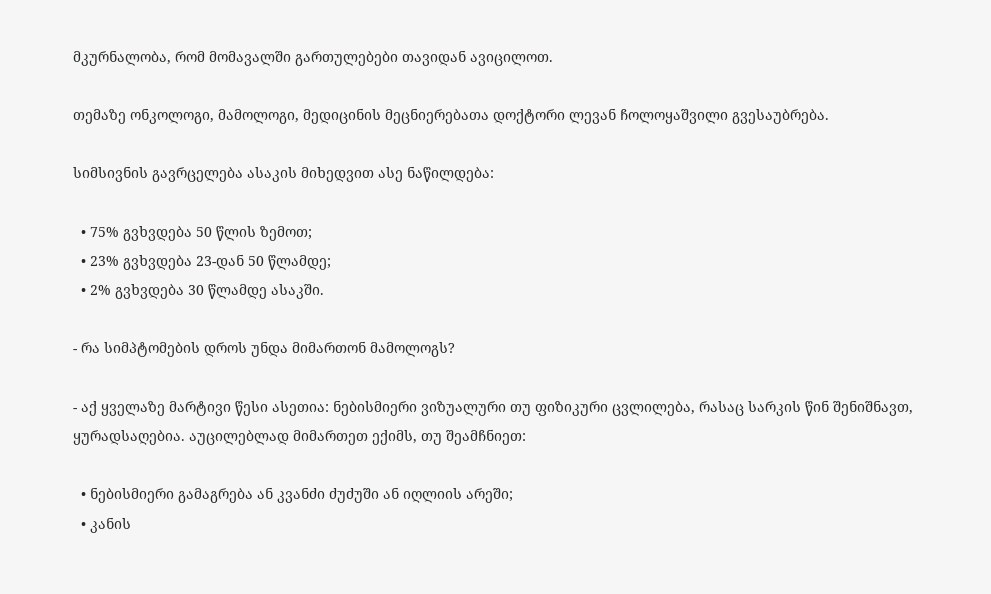მკურნალობა, რომ მომავალში გართულებები თავიდან ავიცილოთ.

თემაზე ონკოლოგი, მამოლოგი, მედიცინის მეცნიერებათა დოქტორი ლევან ჩოლოყაშვილი გვესაუბრება.

სიმსივნის გავრცელება ასაკის მიხედვით ასე ნაწილდება:

  • 75% გვხვდება 50 წლის ზემოთ;
  • 23% გვხვდება 23-დან 50 წლამდე;
  • 2% გვხვდება 30 წლამდე ასაკში.

- რა სიმპტომების დროს უნდა მიმართონ მამოლოგს?

- აქ ყველაზე მარტივი წესი ასეთია: ნებისმიერი ვიზუალური თუ ფიზიკური ცვლილება, რასაც სარკის წინ შენიშნავთ, ყურადსაღებია. აუცილებლად მიმართეთ ექიმს, თუ შეამჩნიეთ:

  • ნებისმიერი გამაგრება ან კვანძი ძუძუში ან იღლიის არეში;
  • კანის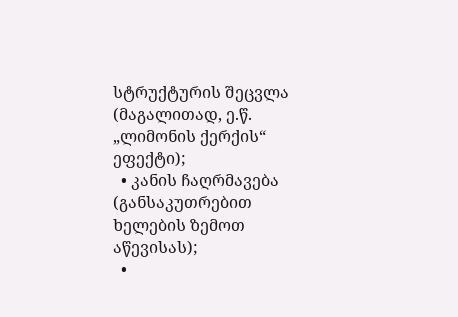სტრუქტურის შეცვლა (მაგალითად, ე.წ. „ლიმონის ქერქის“ ეფექტი);
  • კანის ჩაღრმავება (განსაკუთრებით ხელების ზემოთ აწევისას);
  •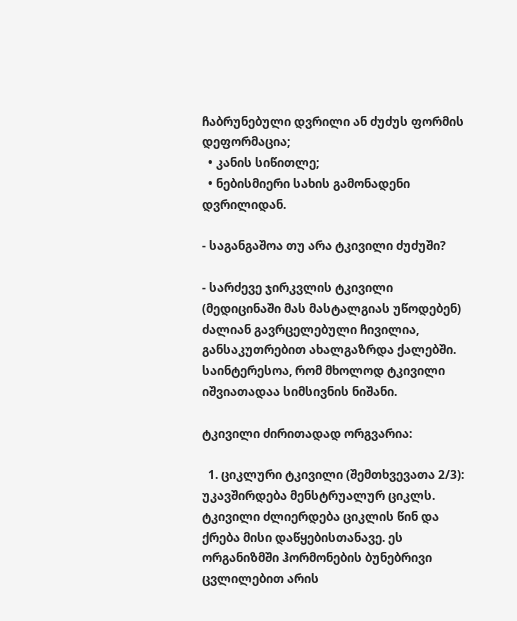ჩაბრუნებული დვრილი ან ძუძუს ფორმის დეფორმაცია;
  • კანის სიწითლე;
  • ნებისმიერი სახის გამონადენი დვრილიდან.

- საგანგაშოა თუ არა ტკივილი ძუძუში?

- სარძევე ჯირკვლის ტკივილი (მედიცინაში მას მასტალგიას უწოდებენ) ძალიან გავრცელებული ჩივილია, განსაკუთრებით ახალგაზრდა ქალებში. საინტერესოა, რომ მხოლოდ ტკივილი იშვიათადაა სიმსივნის ნიშანი.

ტკივილი ძირითადად ორგვარია:

  1. ციკლური ტკივილი (შემთხვევათა 2/3): უკავშირდება მენსტრუალურ ციკლს. ტკივილი ძლიერდება ციკლის წინ და ქრება მისი დაწყებისთანავე. ეს ორგანიზმში ჰორმონების ბუნებრივი ცვლილებით არის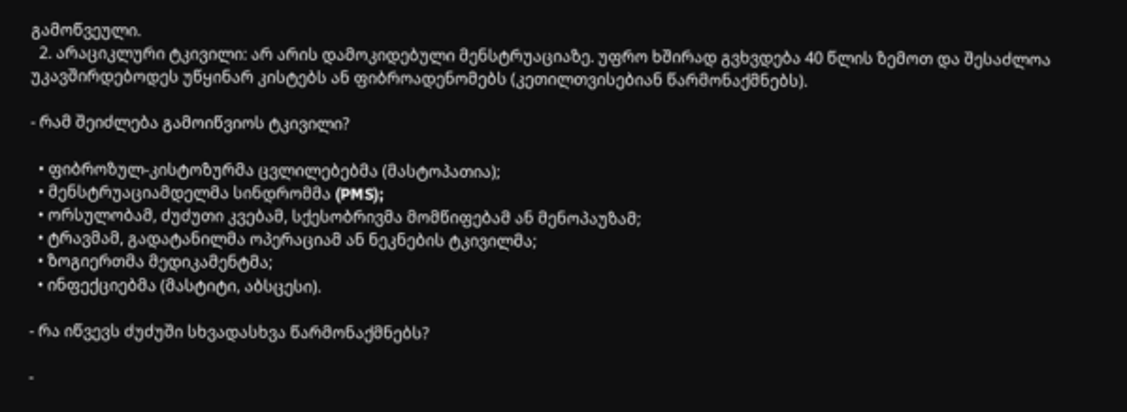გამოწვეული.
  2. არაციკლური ტკივილი: არ არის დამოკიდებული მენსტრუაციაზე. უფრო ხშირად გვხვდება 40 წლის ზემოთ და შესაძლოა უკავშირდებოდეს უწყინარ კისტებს ან ფიბროადენომებს (კეთილთვისებიან წარმონაქმნებს).

- რამ შეიძლება გამოიწვიოს ტკივილი?

  • ფიბროზულ-კისტოზურმა ცვლილებებმა (მასტოპათია);
  • მენსტრუაციამდელმა სინდრომმა (PMS);
  • ორსულობამ, ძუძუთი კვებამ, სქესობრივმა მომწიფებამ ან მენოპაუზამ;
  • ტრავმამ, გადატანილმა ოპერაციამ ან ნეკნების ტკივილმა;
  • ზოგიერთმა მედიკამენტმა;
  • ინფექციებმა (მასტიტი, აბსცესი).

- რა იწვევს ძუძუში სხვადასხვა წარმონაქმნებს?

-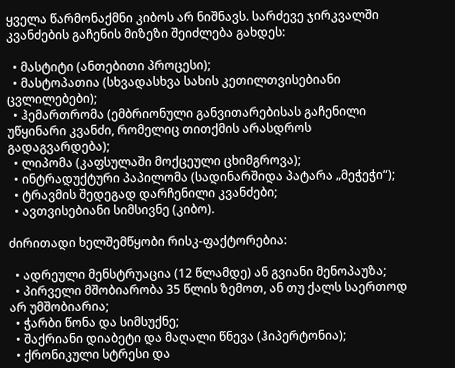ყველა წარმონაქმნი კიბოს არ ნიშნავს. სარძევე ჯირკვალში კვანძების გაჩენის მიზეზი შეიძლება გახდეს:

  • მასტიტი (ანთებითი პროცესი);
  • მასტოპათია (სხვადასხვა სახის კეთილთვისებიანი ცვლილებები);
  • ჰემართრომა (ემბრიონული განვითარებისას გაჩენილი უწყინარი კვანძი, რომელიც თითქმის არასდროს გადაგვარდება);
  • ლიპომა (კაფსულაში მოქცეული ცხიმგროვა);
  • ინტრადუქტური პაპილომა (სადინარშიდა პატარა „მეჭეჭი“);
  • ტრავმის შედეგად დარჩენილი კვანძები;
  • ავთვისებიანი სიმსივნე (კიბო).

ძირითადი ხელშემწყობი რისკ-ფაქტორებია:

  • ადრეული მენსტრუაცია (12 წლამდე) ან გვიანი მენოპაუზა;
  • პირველი მშობიარობა 35 წლის ზემოთ, ან თუ ქალს საერთოდ არ უმშობიარია;
  • ჭარბი წონა და სიმსუქნე;
  • შაქრიანი დიაბეტი და მაღალი წნევა (ჰიპერტონია);
  • ქრონიკული სტრესი და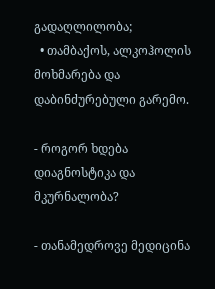გადაღლილობა;
  • თამბაქოს, ალკოჰოლის მოხმარება და დაბინძურებული გარემო.

- როგორ ხდება დიაგნოსტიკა და მკურნალობა?

- თანამედროვე მედიცინა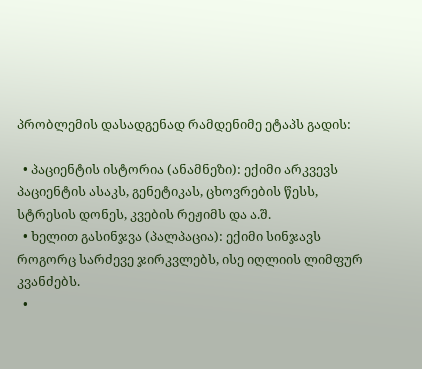პრობლემის დასადგენად რამდენიმე ეტაპს გადის:

  • პაციენტის ისტორია (ანამნეზი): ექიმი არკვევს პაციენტის ასაკს, გენეტიკას, ცხოვრების წესს, სტრესის დონეს, კვების რეჟიმს და ა.შ.
  • ხელით გასინჯვა (პალპაცია): ექიმი სინჯავს როგორც სარძევე ჯირკვლებს, ისე იღლიის ლიმფურ კვანძებს.
  •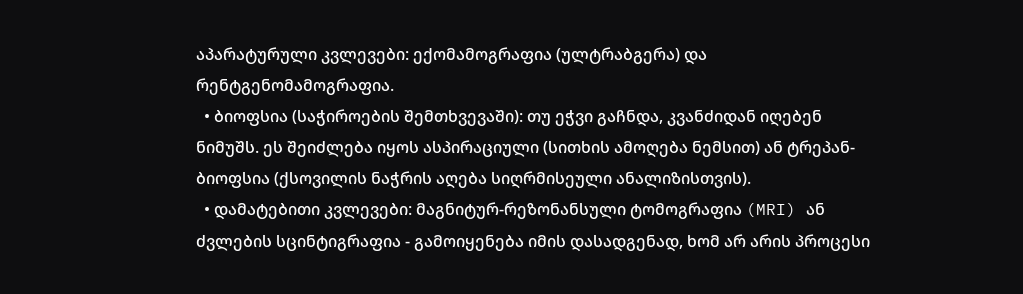აპარატურული კვლევები: ექომამოგრაფია (ულტრაბგერა) და რენტგენომამოგრაფია.
  • ბიოფსია (საჭიროების შემთხვევაში): თუ ეჭვი გაჩნდა, კვანძიდან იღებენ ნიმუშს. ეს შეიძლება იყოს ასპირაციული (სითხის ამოღება ნემსით) ან ტრეპან-ბიოფსია (ქსოვილის ნაჭრის აღება სიღრმისეული ანალიზისთვის).
  • დამატებითი კვლევები: მაგნიტურ-რეზონანსული ტომოგრაფია (MRI) ან ძვლების სცინტიგრაფია - გამოიყენება იმის დასადგენად, ხომ არ არის პროცესი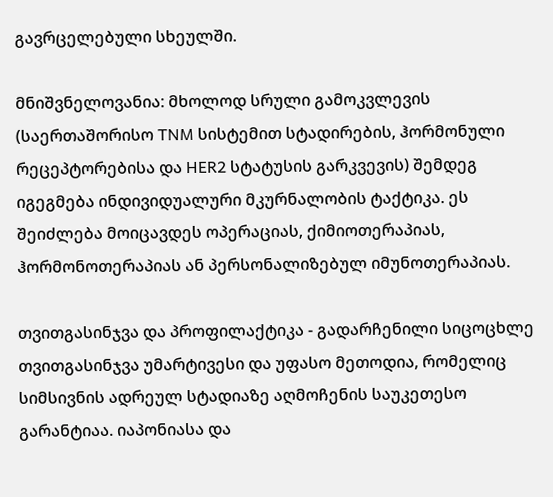გავრცელებული სხეულში.

მნიშვნელოვანია: მხოლოდ სრული გამოკვლევის (საერთაშორისო TNM სისტემით სტადირების, ჰორმონული რეცეპტორებისა და HER2 სტატუსის გარკვევის) შემდეგ იგეგმება ინდივიდუალური მკურნალობის ტაქტიკა. ეს შეიძლება მოიცავდეს ოპერაციას, ქიმიოთერაპიას, ჰორმონოთერაპიას ან პერსონალიზებულ იმუნოთერაპიას.

თვითგასინჯვა და პროფილაქტიკა - გადარჩენილი სიცოცხლე თვითგასინჯვა უმარტივესი და უფასო მეთოდია, რომელიც სიმსივნის ადრეულ სტადიაზე აღმოჩენის საუკეთესო გარანტიაა. იაპონიასა და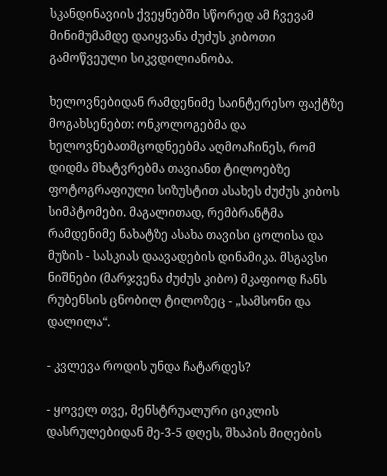სკანდინავიის ქვეყნებში სწორედ ამ ჩვევამ მინიმუმამდე დაიყვანა ძუძუს კიბოთი გამოწვეული სიკვდილიანობა.

ხელოვნებიდან რამდენიმე საინტერესო ფაქტზე მოგახსენებთ: ონკოლოგებმა და ხელოვნებათმცოდნეებმა აღმოაჩინეს, რომ დიდმა მხატვრებმა თავიანთ ტილოებზე ფოტოგრაფიული სიზუსტით ასახეს ძუძუს კიბოს სიმპტომები. მაგალითად, რემბრანტმა რამდენიმე ნახატზე ასახა თავისი ცოლისა და მუზის - სასკიას დაავადების დინამიკა. მსგავსი ნიშნები (მარჯვენა ძუძუს კიბო) მკაფიოდ ჩანს რუბენსის ცნობილ ტილოზეც - „სამსონი და დალილა“.

- კვლევა როდის უნდა ჩატარდეს?

- ყოველ თვე, მენსტრუალური ციკლის დასრულებიდან მე-3-5 დღეს, შხაპის მიღების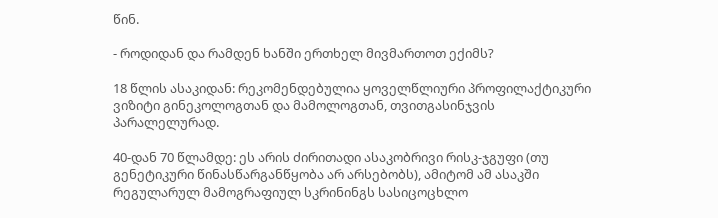წინ.

- როდიდან და რამდენ ხანში ერთხელ მივმართოთ ექიმს?

18 წლის ასაკიდან: რეკომენდებულია ყოველწლიური პროფილაქტიკური ვიზიტი გინეკოლოგთან და მამოლოგთან, თვითგასინჯვის პარალელურად.

40-დან 70 წლამდე: ეს არის ძირითადი ასაკობრივი რისკ-ჯგუფი (თუ გენეტიკური წინასწარგანწყობა არ არსებობს), ამიტომ ამ ასაკში რეგულარულ მამოგრაფიულ სკრინინგს სასიცოცხლო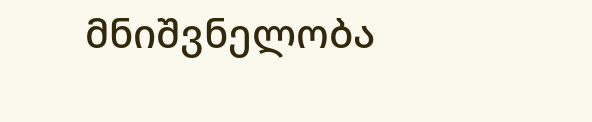მნიშვნელობა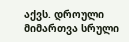აქვს. დროული მიმართვა სრული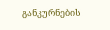განკურნების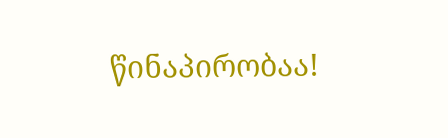წინაპირობაა!